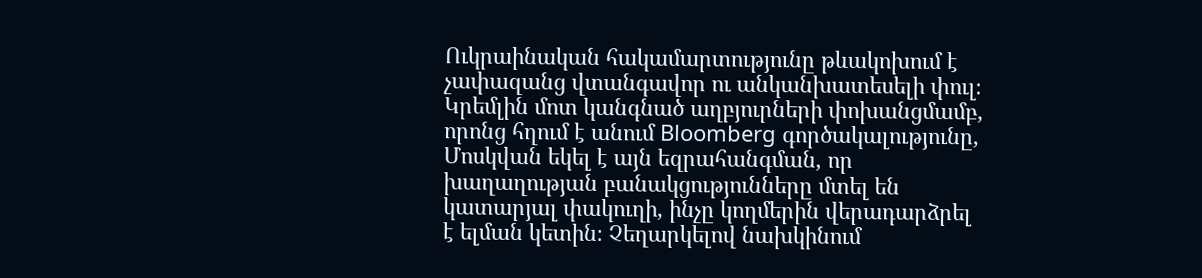Ուկրաինական հակամարտությունը թևակոխում է չափազանց վտանգավոր ու անկանխատեսելի փուլ։ Կրեմլին մոտ կանգնած աղբյուրների փոխանցմամբ, որոնց հղում է անում Bloomberg գործակալությունը, Մոսկվան եկել է այն եզրահանգման, որ խաղաղության բանակցությունները մտել են կատարյալ փակուղի, ինչը կողմերին վերադարձրել է ելման կետին։ Չեղարկելով նախկինում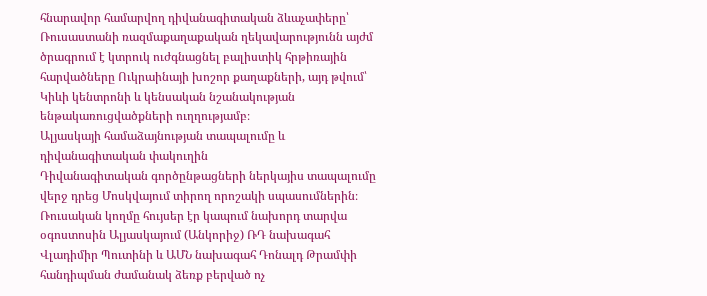հնարավոր համարվող դիվանագիտական ձևաչափերը՝ Ռուսաստանի ռազմաքաղաքական ղեկավարությունն այժմ ծրագրում է կտրուկ ուժգնացնել բալիստիկ հրթիռային հարվածները Ուկրաինայի խոշոր քաղաքների, այդ թվում՝ Կիևի կենտրոնի և կենսական նշանակության ենթակառուցվածքների ուղղությամբ։
Ալյասկայի համաձայնության տապալումը և դիվանագիտական փակուղին
Դիվանագիտական գործընթացների ներկայիս տապալումը վերջ դրեց Մոսկվայում տիրող որոշակի սպասումներին։ Ռուսական կողմը հույսեր էր կապում նախորդ տարվա օգոստոսին Ալյասկայում (Անկորիջ) ՌԴ նախագահ Վլադիմիր Պուտինի և ԱՄՆ նախագահ Դոնալդ Թրամփի հանդիպման ժամանակ ձեռք բերված ոչ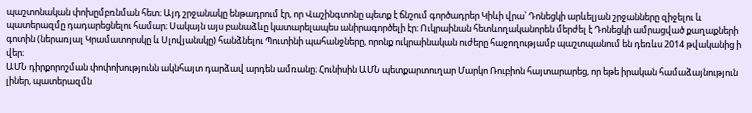պաշտոնական փոխըմբռնման հետ։ Այդ շրջանակը ենթադրում էր, որ Վաշինգտոնը պետք է ճնշում գործադրեր Կիևի վրա՝ Դոնեցկի արևելյան շրջանները զիջելու և պատերազմը դադարեցնելու համար։ Սակայն այս բանաձևը կատարելապես անիրագործելի էր։ Ուկրաինան հետևողականորեն մերժել է Դոնեցկի ամրացված քաղաքների գոտին (ներառյալ Կրամատորսկը և Սլովյանսկը) հանձնելու Պուտինի պահանջները, որոնք ուկրաինական ուժերը հաջողությամբ պաշտպանում են դեռևս 2014 թվականից ի վեր։
ԱՄՆ դիրքորոշման փոփոխությունն ակնհայտ դարձավ արդեն ամռանը։ Հունիսին ԱՄՆ պետքարտուղար Մարկո Ռուբիոն հայտարարեց, որ եթե իրական համաձայնություն լիներ, պատերազմն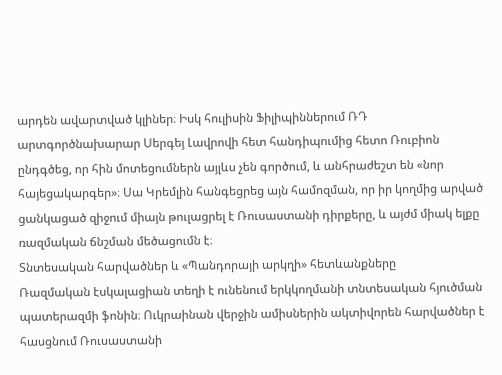արդեն ավարտված կլիներ։ Իսկ հուլիսին Ֆիլիպիններում ՌԴ արտգործնախարար Սերգեյ Լավրովի հետ հանդիպումից հետո Ռուբիոն ընդգծեց, որ հին մոտեցումներն այլևս չեն գործում, և անհրաժեշտ են «նոր հայեցակարգեր»։ Սա Կրեմլին հանգեցրեց այն համոզման, որ իր կողմից արված ցանկացած զիջում միայն թուլացրել է Ռուսաստանի դիրքերը, և այժմ միակ ելքը ռազմական ճնշման մեծացումն է։
Տնտեսական հարվածներ և «Պանդորայի արկղի» հետևանքները
Ռազմական էսկալացիան տեղի է ունենում երկկողմանի տնտեսական հյուծման պատերազմի ֆոնին։ Ուկրաինան վերջին ամիսներին ակտիվորեն հարվածներ է հասցնում Ռուսաստանի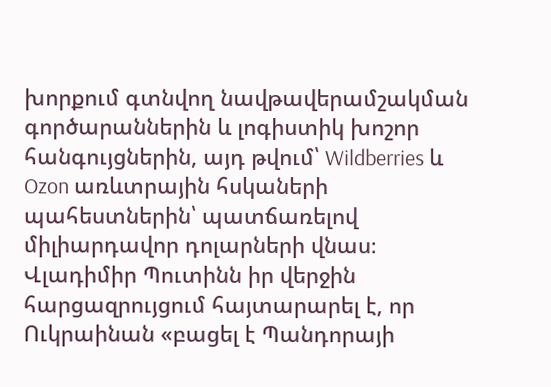խորքում գտնվող նավթավերամշակման գործարաններին և լոգիստիկ խոշոր հանգույցներին, այդ թվում՝ Wildberries և Ozon առևտրային հսկաների պահեստներին՝ պատճառելով միլիարդավոր դոլարների վնաս։ Վլադիմիր Պուտինն իր վերջին հարցազրույցում հայտարարել է, որ Ուկրաինան «բացել է Պանդորայի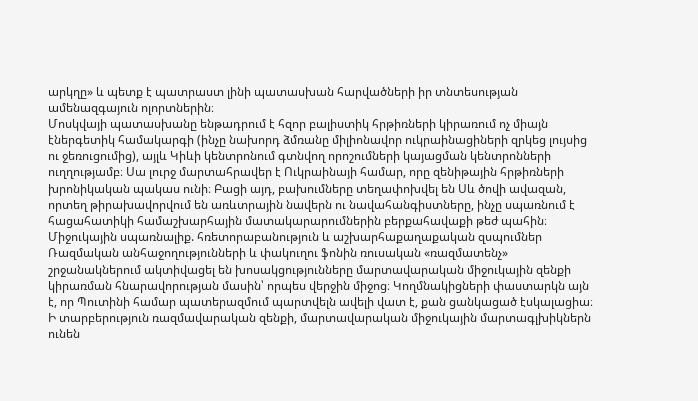արկղը» և պետք է պատրաստ լինի պատասխան հարվածների իր տնտեսության ամենազգայուն ոլորտներին։
Մոսկվայի պատասխանը ենթադրում է հզոր բալիստիկ հրթիռների կիրառում ոչ միայն էներգետիկ համակարգի (ինչը նախորդ ձմռանը միլիոնավոր ուկրաինացիների զրկեց լույսից ու ջեռուցումից), այլև Կիևի կենտրոնում գտնվող որոշումների կայացման կենտրոնների ուղղությամբ։ Սա լուրջ մարտահրավեր է Ուկրաինայի համար, որը զենիթային հրթիռների խրոնիկական պակաս ունի։ Բացի այդ, բախումները տեղափոխվել են Սև ծովի ավազան, որտեղ թիրախավորվում են առևտրային նավերն ու նավահանգիստները, ինչը սպառնում է հացահատիկի համաշխարհային մատակարարումներին բերքահավաքի թեժ պահին։
Միջուկային սպառնալիք. հռետորաբանություն և աշխարհաքաղաքական զսպումներ
Ռազմական անհաջողությունների և փակուղու ֆոնին ռուսական «ռազմատենչ» շրջանակներում ակտիվացել են խոսակցությունները մարտավարական միջուկային զենքի կիրառման հնարավորության մասին՝ որպես վերջին միջոց։ Կողմնակիցների փաստարկն այն է, որ Պուտինի համար պատերազմում պարտվելն ավելի վատ է, քան ցանկացած էսկալացիա։ Ի տարբերություն ռազմավարական զենքի, մարտավարական միջուկային մարտագլխիկներն ունեն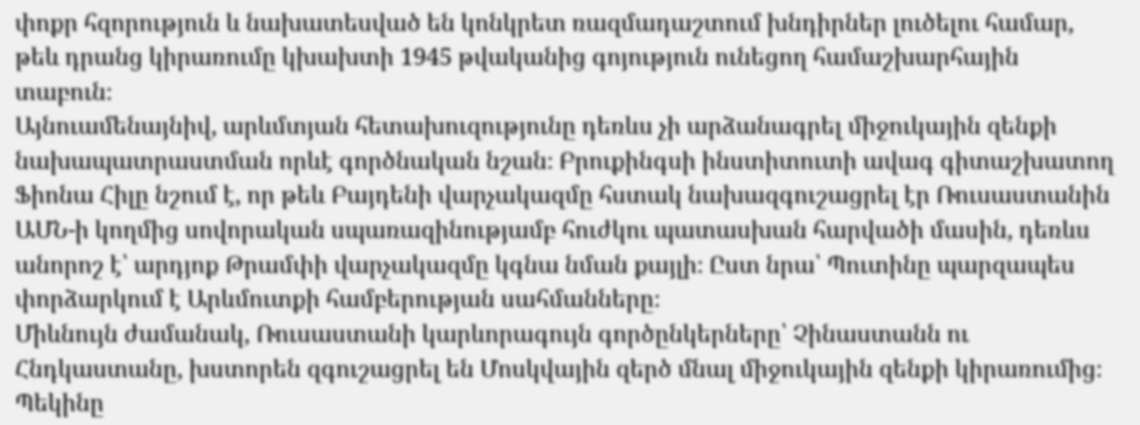փոքր հզորություն և նախատեսված են կոնկրետ ռազմադաշտում խնդիրներ լուծելու համար, թեև դրանց կիրառումը կխախտի 1945 թվականից գոյություն ունեցող համաշխարհային տաբուն։
Այնուամենայնիվ, արևմտյան հետախուզությունը դեռևս չի արձանագրել միջուկային զենքի նախապատրաստման որևէ գործնական նշան։ Բրուքինգսի ինստիտուտի ավագ գիտաշխատող Ֆիոնա Հիլը նշում է, որ թեև Բայդենի վարչակազմը հստակ նախազգուշացրել էր Ռուսաստանին ԱՄՆ-ի կողմից սովորական սպառազինությամբ հուժկու պատասխան հարվածի մասին, դեռևս անորոշ է՝ արդյոք Թրամփի վարչակազմը կգնա նման քայլի։ Ըստ նրա՝ Պուտինը պարզապես փորձարկում է Արևմուտքի համբերության սահմանները։
Միևնույն ժամանակ, Ռուսաստանի կարևորագույն գործընկերները՝ Չինաստանն ու Հնդկաստանը, խստորեն զգուշացրել են Մոսկվային զերծ մնալ միջուկային զենքի կիրառումից։ Պեկինը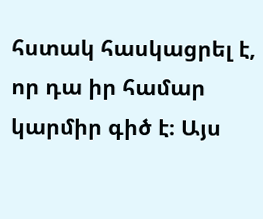հստակ հասկացրել է, որ դա իր համար կարմիր գիծ է։ Այս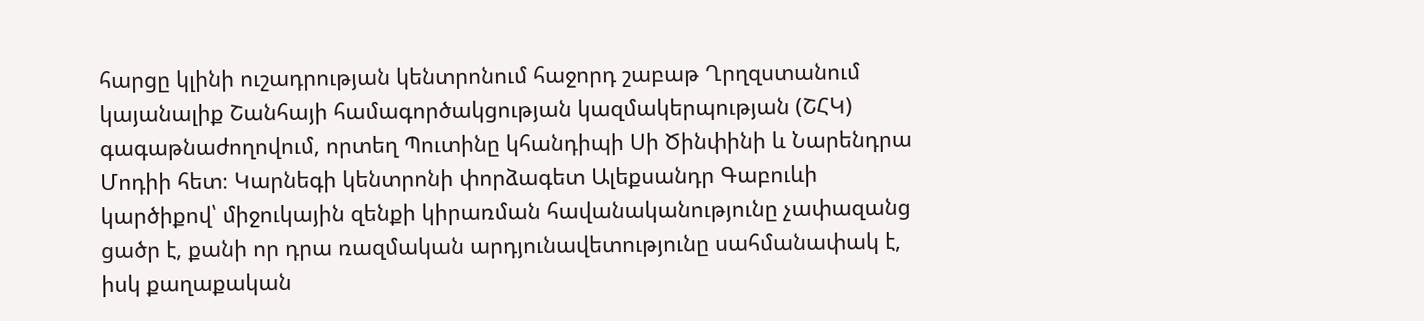հարցը կլինի ուշադրության կենտրոնում հաջորդ շաբաթ Ղրղզստանում կայանալիք Շանհայի համագործակցության կազմակերպության (ՇՀԿ) գագաթնաժողովում, որտեղ Պուտինը կհանդիպի Սի Ծինփինի և Նարենդրա Մոդիի հետ։ Կարնեգի կենտրոնի փորձագետ Ալեքսանդր Գաբուևի կարծիքով՝ միջուկային զենքի կիրառման հավանականությունը չափազանց ցածր է, քանի որ դրա ռազմական արդյունավետությունը սահմանափակ է, իսկ քաղաքական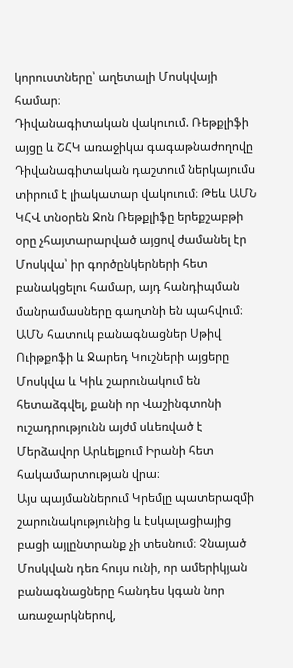կորուստները՝ աղետալի Մոսկվայի համար։
Դիվանագիտական վակուում. Ռեթքլիֆի այցը և ՇՀԿ առաջիկա գագաթնաժողովը
Դիվանագիտական դաշտում ներկայումս տիրում է լիակատար վակուում։ Թեև ԱՄՆ ԿՀՎ տնօրեն Ջոն Ռեթքլիֆը երեքշաբթի օրը չհայտարարված այցով ժամանել էր Մոսկվա՝ իր գործընկերների հետ բանակցելու համար, այդ հանդիպման մանրամասները գաղտնի են պահվում։ ԱՄՆ հատուկ բանագնացներ Սթիվ Ուիթքոֆի և Ջարեդ Կուշների այցերը Մոսկվա և Կիև շարունակում են հետաձգվել, քանի որ Վաշինգտոնի ուշադրությունն այժմ սևեռված է Մերձավոր Արևելքում Իրանի հետ հակամարտության վրա։
Այս պայմաններում Կրեմլը պատերազմի շարունակությունից և էսկալացիայից բացի այլընտրանք չի տեսնում։ Չնայած Մոսկվան դեռ հույս ունի, որ ամերիկյան բանագնացները հանդես կգան նոր առաջարկներով,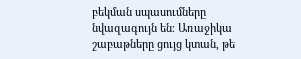բեկման սպասումները նվազագույն են։ Առաջիկա շաբաթները ցույց կտան, թե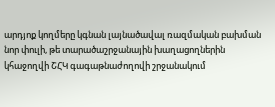արդյոք կողմերը կգնան լայնածավալ ռազմական բախման նոր փուլի, թե տարածաշրջանային խաղացողներին կհաջողվի ՇՀԿ գագաթնաժողովի շրջանակում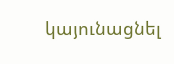կայունացնել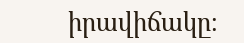իրավիճակը։